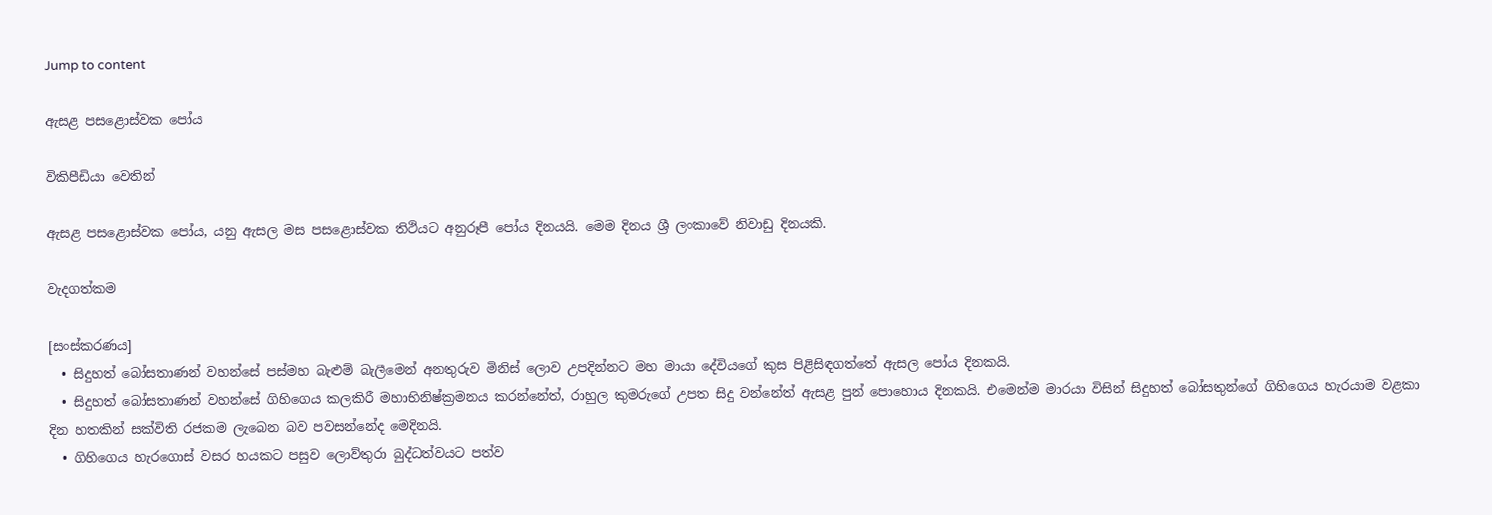Jump to content

ඇසළ පසළොස්වක පෝය

විකිපීඩියා වෙතින්

ඇසළ පසළොස්වක පෝය, යනු ඇසල මස පසළොස්වක තිථියට අනුරූපී පෝය දිනයයි. මෙම දිනය ශ්‍රී ලංකාවේ නිවාඩු දිනයකි.

වැදගත්කම

[සංස්කරණය]
  • සිදුහත් බෝසතාණන් වහන්සේ පස්මහ බැළුම් බැලීමෙන් අනතුරුව මිනිස් ලොව උපදින්නට මහ මායා දේවියගේ කුස පිළිසිඳගත්තේ ඇසල පෝය දිනකයි.
  • සිදුහත් බෝසතාණන් වහන්සේ ගිහිගෙය කලකිරී මහාභිනිෂ්ක්‍රමනය කරන්නේත්, රාහුල කුමරුගේ උපත සිදු වන්නේත් ඇසළ පුන් පොහොය දිනකයි. එමෙන්ම මාරයා විසින් සිදුහත් බෝසතුන්ගේ ගිහිගෙය හැරයාම වළකා දින හතකින් සක්විති රජකම ලැබෙන බව පවසන්නේද මෙදිනයි.
  • ගිහිගෙය හැරගොස් වසර හයකට පසුව ලොව්තුරා බුද්ධත්වයට පත්ව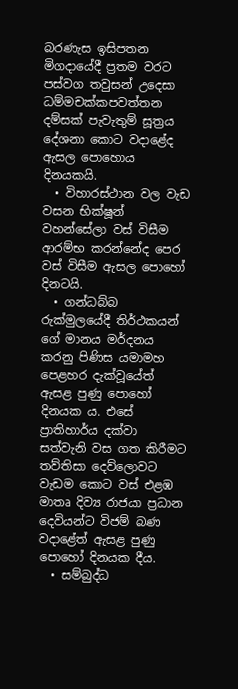බරණැස ඉසිපතන මිගදායේදී ප්‍රතම වරට පස්වග තවුසන් උදෙසා ධම්මචක්කපවත්තන දම්සක් පැවැතුම් සූත්‍රය දේශනා කොට වදාළේද ඇසල පොහොය දිනයකයි.
  • විහාරස්ථාන වල වැඩ වසන භික්ෂූන් වහන්සේලා වස් විසීම ආරම්භ කරන්නේද පෙර වස් විසීම ඇසල පොහෝ දිනටයි.
  • ගන්ධබ්බ රුක්මුලයේදී තිර්ථකයන් ගේ මානය මර්දනය කරනු පිණිස යමාමහ පෙළහර දැක්වූයේත් ඇසළ පුණු පොහෝ දිනයක ය. එසේ ප්‍රාතිහාර්ය දක්වා සත්වැනි වස ගත කිරීමට තව්තිසා දෙව්ලොවට වැඩම කොට වස් එළඹ මාතෘ දිව්‍ය රාජයා ප්‍රධාන දෙවියන්ට විජම් බණ වදාළේත් ඇසළ පුණු පොහෝ දිනයක දීය.
  • සම්බුද්ධ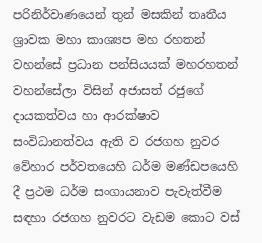පරිනිර්වාණයෙන් තුන් මසකින් තෘතීය ශ්‍රාවක මහා කාශ්‍යප මහ රහතන් වහන්සේ ප්‍රධාන පන්සියයක් මහරහතන් වහන්සේලා විසින් අජාසත් රජුගේ දායකත්වය හා ආරක්ෂාව සංවිධානත්වය ඇති ව රජගහ නුවර වේහාර පර්වතයෙහි ධර්ම මණ්ඩපයෙහි දී ප්‍රථම ධර්ම සංගායනාව පැවැත්වීම සඳහා රජගහ නුවරට වැඩම කොට වස්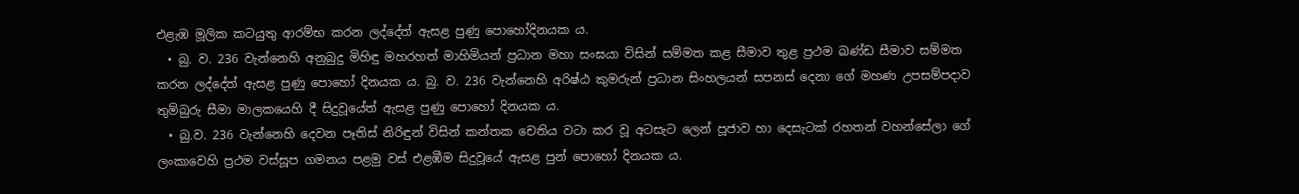එළැඹ මූලික කටයුතු ආරම්භ කරන ලද්දේත් ඇසළ පුණු පොහෝදිනයක ය.
  • බු. ව. 236 වැන්නෙහි අනුබුදු මිහිඳු මහරහත් මාහිමියන් ප්‍රධාන මහා සංඝයා විසින් සම්මත කළ සීමාව තුළ ප්‍රථම ඛණ්ඩ සීමාව සම්මත කරන ලද්දේත් ඇසළ පුණු පොහෝ දිනයක ය. බු. ව. 236 වැන්නෙහි අරිෂ්ඨ කුමරුන් ප්‍රධාන සිංහලයන් සපනස් දෙනා ගේ මහණ උපසම්පදාව තුම්බුරු සීමා මාලකයෙහි දී සිදුවූයේත් ඇසළ පුණු පොහෝ දිනයක ය.
  • බු.ව. 236 වැන්නෙහි දෙවන පෑතිස් නිරිඳුන් විසින් කන්තක චෙතිය වටා කර වූ අටසැට ලෙන් පූජාව හා දෙසැටක් රහතන් වහන්සේලා ගේ ලංකාවෙහි ප්‍රථම වස්සූප ගමනය පළමු වස් එළඹීම සිදුවූයේ ඇසළ පුන් පොහෝ දිනයක ය.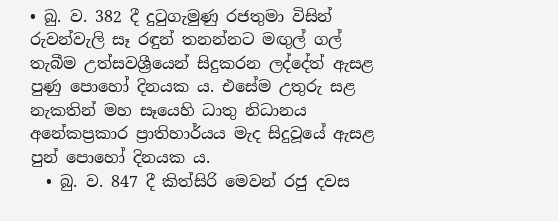• බු. ව. 382 දී දුටුගැමුණු රජතුමා විසින් රුවන්වැලි සෑ රඳුන් තනන්නට මඟුල් ගල් තැබීම උත්සවශ්‍රීයෙන් සිදුකරන ලද්දේත් ඇසළ පුණු පොහෝ දිනයක ය. එසේම උතුරු සළ නැකතින් මහ සෑයෙහි ධාතු නිධානය අනේකප්‍රකාර ප්‍රාතිහාර්යය මැද සිදුවූයේ ඇසළ පුන් පොහෝ දිනයක ය.
  • බු. ව. 847 දී කිත්සිරි මෙවන් රජු දවස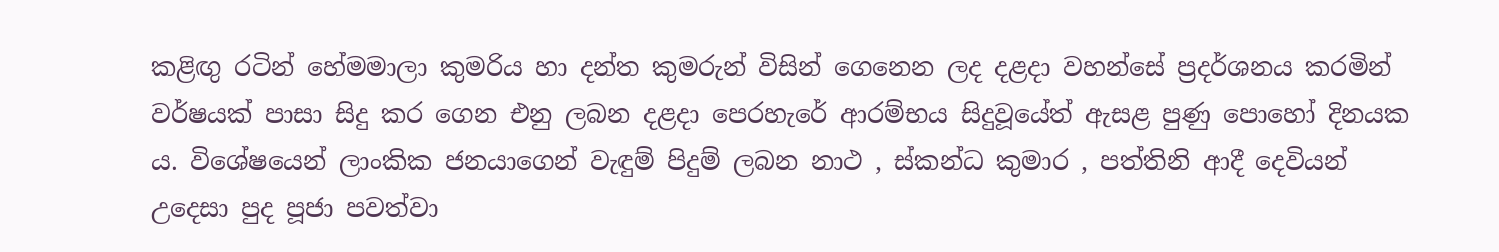කළිඟු රටින් හේමමාලා කුමරිය හා දන්ත කුමරුන් විසින් ගෙනෙන ලද දළදා වහන්සේ ප්‍රදර්ශනය කරමින් වර්ෂයක් පාසා සිදු කර ගෙන එනු ලබන දළදා පෙරහැරේ ආරම්භය සිදුවූයේත් ඇසළ පුණු පොහෝ දිනයක ය. විශේෂයෙන් ලාංකික ජනයාගෙන් වැඳුම් පිදුම් ලබන නාථ , ස්කන්ධ කුමාර , පත්තිනි ආදී දෙවියන් උදෙසා පුද පූජා පවත්වා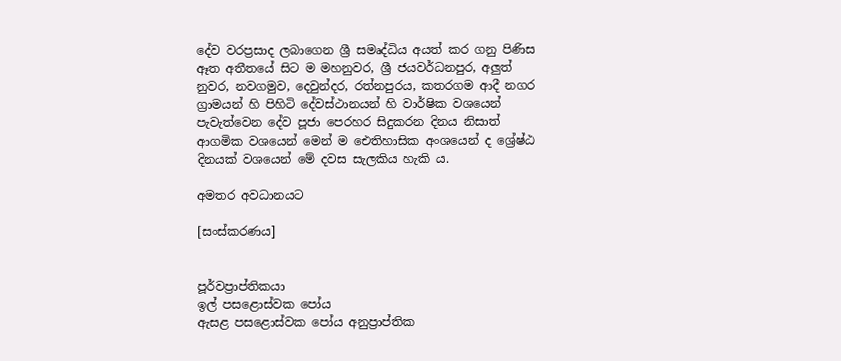දේව වරප්‍රසාද ලබාගෙන ශ්‍රී සමෘද්ධිය අයත් කර ගනු පිණිස ඈත අතීතයේ සිට ම මහනුවර, ශ්‍රී ජයවර්ධනපුර, අලුත් නුවර, නවගමුව, දෙවුන්දර, රත්නපුරය, කතරගම ආදී නගර ග්‍රාමයන් හි පිහිටි දේවස්ථානයන් හි වාර්ෂික වශයෙන් පැවැත්වෙන දේව පූජා පෙරහර සිදුකරන දිනය නිසාත් ආගමික වශයෙන් මෙන් ම ඓතිහාසික අංශයෙන් ද ශ්‍රේෂ්ඨ දිනයක් වශයෙන් මේ දවස සැලකිය හැකි ය.

අමතර අවධානයට

[සංස්කරණය]


පූර්වප්‍රාප්තිකයා
ඉල් පසළොස්වක පෝය
ඇසළ පසළොස්වක පෝය අනුප්‍රාප්තික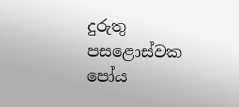දුරුතු පසළොස්වක පෝය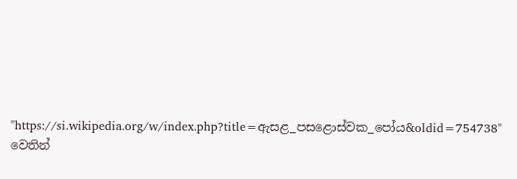"https://si.wikipedia.org/w/index.php?title=ඇසළ_පසළොස්වක_පෝය&oldid=754738" වෙතින්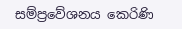සම්ප්‍රවේශනය කෙරිණි